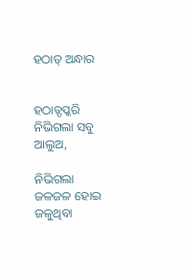ହଠାତ୍ ଅନ୍ଧାର


ହଠାତ୍ଦପ୍କରି ନିଭିଗଲା ସବୁ ଆଲୁଅ,

ନିଭିଗଲା ଜଳଜଳ ହୋଇ ଜଳୁଥିବା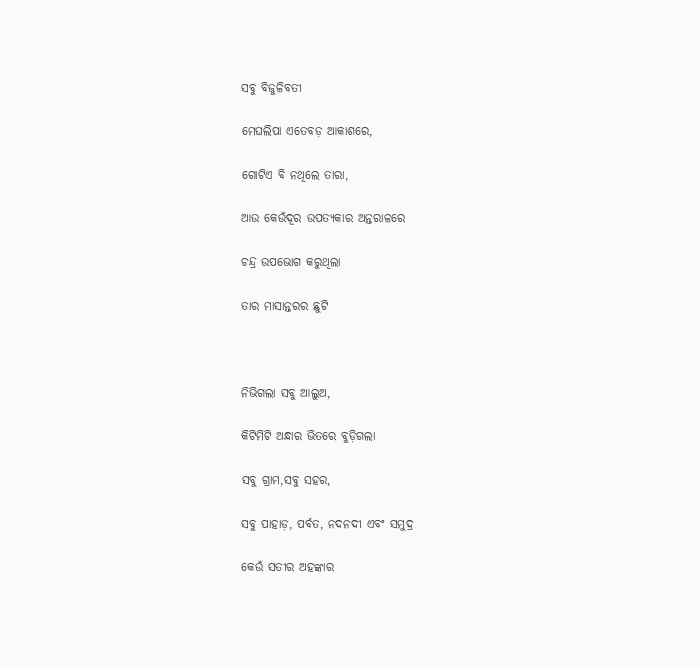ସବୁ ବିଜୁଳିବତୀ

ମେଘଲିପା ଏତେବଡ଼ ଆକାଶରେ,

ଗୋଟିଏ ବି ନଥିଲେ ତାରା,

ଆଉ କେଉଁଦୂର ଉପତ୍ୟକାର ଅନ୍ତରାଳରେ

ଚନ୍ଦ୍ର ଉପଭୋଗ କରୁଥିଲା

ତାର ମାସାନ୍ତରର ଛୁଟି



ନିଭିଗଲା ସବୁ ଆଲୁଅ,

କିଟିମିଟି ଅନ୍ଧାର ଭିତରେ ବୁଡ଼ିଗଲା

ସବୁ ଗ୍ରାମ,ସବୁ ସହର,

ସବୁ ପାହାଡ଼, ପର୍ବତ, ନଦନଦୀ ଏବଂ ସମୁଦ୍ର

କେଉଁ ସତୀର ଅହଙ୍କାର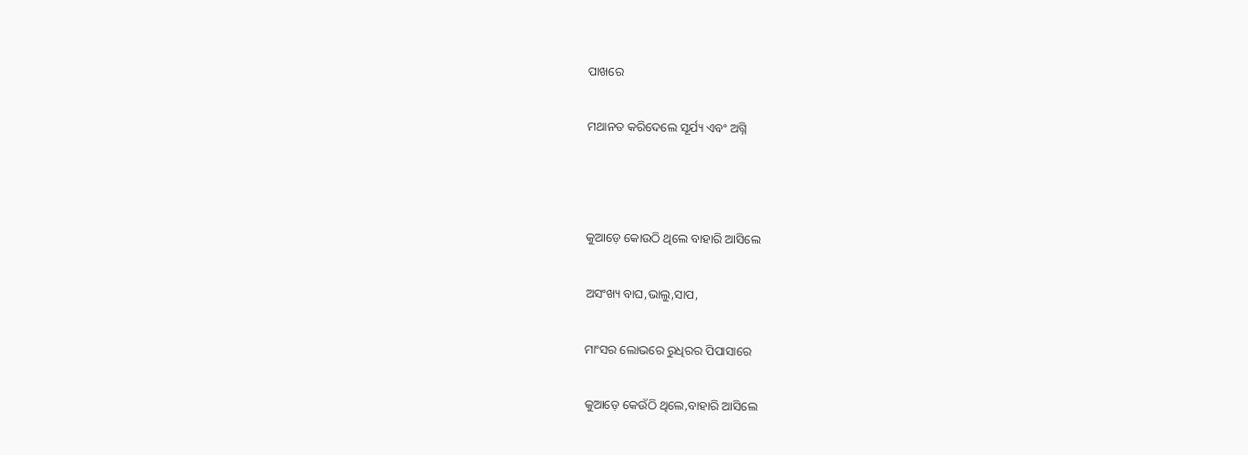ପାଖରେ

ମଥାନତ କରିଦେଲେ ସୂର୍ଯ୍ୟ ଏବଂ ଅଗ୍ନି



କୁଆଡ଼େ କୋଉଠି ଥିଲେ ବାହାରି ଆସିଲେ

ଅସଂଖ୍ୟ ବାଘ,ଭାଲୁ,ସାପ,

ମାଂସର ଲୋଭରେ ରୁଧିରର ପିପାସାରେ

କୁଆଡ଼େ କେଉଁଠି ଥିଲେ,ବାହାରି ଆସିଲେ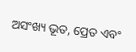ଅସଂଖ୍ୟ ଭୂତ, ପ୍ରେତ ଏବଂ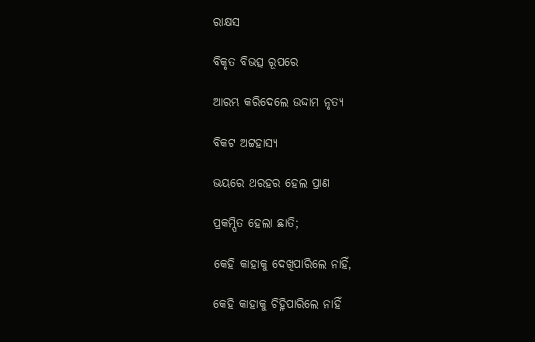ରାକ୍ଷସ

ବିକୃତ ବିଭତ୍ସ ରୂପରେ

ଆରମ୍ଭ କରିଦେଲେ ଉଦ୍ଦାମ ନୃତ୍ୟ

ବିକଟ ଅଟ୍ଟହାସ୍ୟ

ଭୟରେ ଥରହର ହେଲ ପ୍ରାଣ

ପ୍ରକମ୍ପିତ ହେଲା ଛାତି;

କେହି କାହାକୁ ଦେଖିପାରିଲେ ନାହିଁ,

କେହି କାହାକୁ ଚିହ୍ନିପାରିଲେ ନାହିଁ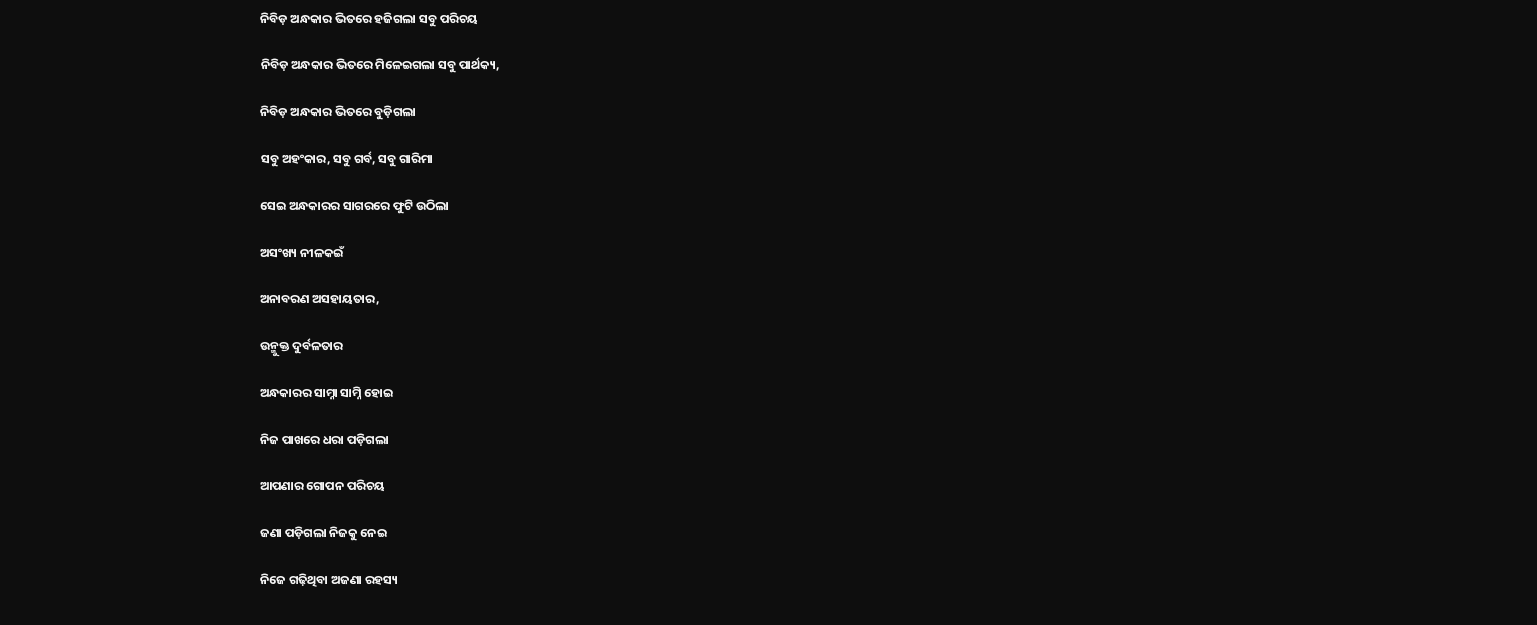ନିବିଡ଼ ଅନ୍ଧକାର ଭିତରେ ହଜିଗଲା ସବୁ ପରିଚୟ

ନିବିଡ଼ ଅନ୍ଧକାର ଭିତରେ ମିଳେଇଗଲା ସବୁ ପାର୍ଥକ୍ୟ,

ନିବିଡ଼ ଅନ୍ଧକାର ଭିତରେ ବୁଡ଼ିଗଲା

ସବୁ ଅହଂକାର, ସବୁ ଗର୍ବ, ସବୁ ଗାରିମା

ସେଇ ଅନ୍ଧକାରର ସାଗରରେ ଫୁଟି ଉଠିଲା

ଅସଂଖ୍ୟ ନୀଳକଇଁ

ଅନାବରଣ ଅସହାୟତାର,

ଉନ୍ମୁକ୍ତ ଦୁର୍ବଳତାର

ଅନ୍ଧକାରର ସାମ୍ନା ସାମ୍ନି ହୋଇ

ନିଜ ପାଖରେ ଧରା ପଡ଼ିଗଲା

ଆପଣାର ଗୋପନ ପରିଚୟ

ଜଣା ପଡ଼ିଗଲା ନିଜକୁ ନେଇ

ନିଜେ ଗଢ଼ିଥିବା ଅଜଣା ରହସ୍ୟ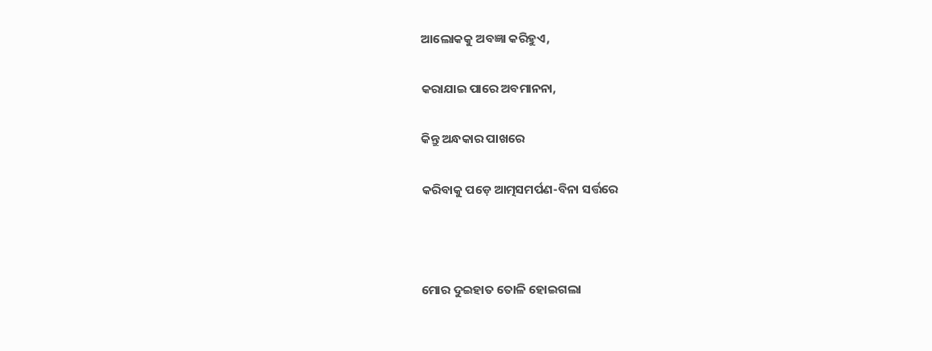ଆଲୋକକୁ ଅବଜ୍ଞା କରିହୁଏ,

କରାଯାଇ ପାରେ ଅବମାନନା,

କିନ୍ତୁ ଅନ୍ଧକାର ପାଖରେ

କରିବାକୁ ପଡ଼େ ଆତ୍ମସମର୍ପଣ-ବିନା ସର୍ତ୍ତରେ



ମୋର ଦୁଇହାତ ତୋଳି ହୋଇଗଲା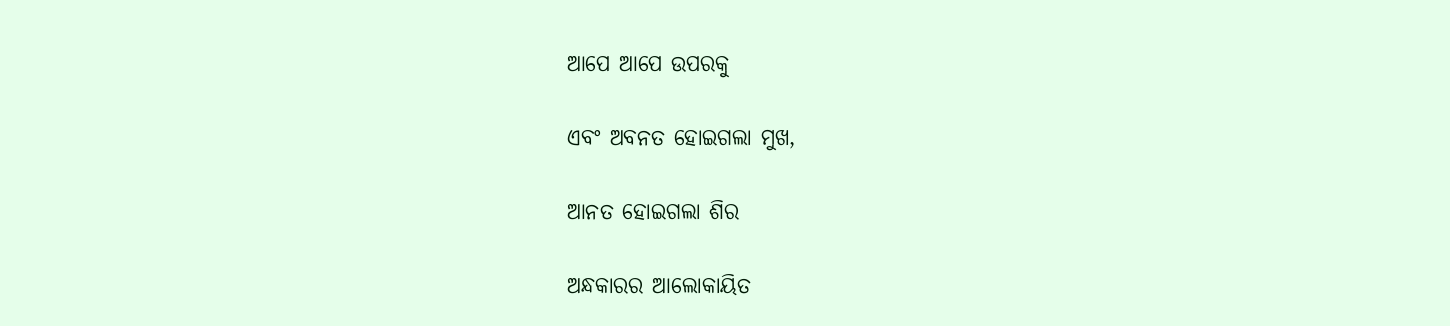ଆପେ ଆପେ ଉପରକୁ

ଏବଂ ଅବନତ ହୋଇଗଲା ମୁଖ,

ଆନତ ହୋଇଗଲା ଶିର

ଅନ୍ଧକାରର ଆଲୋକାୟିତ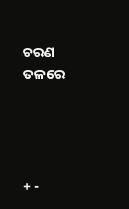ଚରଣ ତଳରେ




+ -